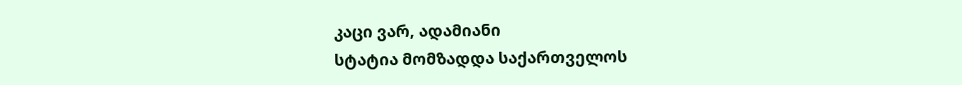კაცი ვარ, ადამიანი
სტატია მომზადდა საქართველოს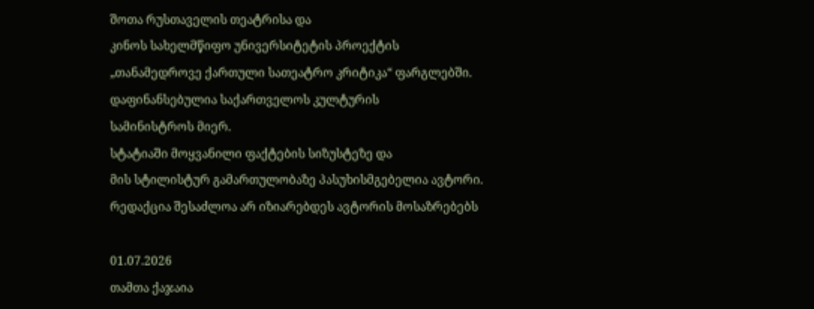შოთა რუსთაველის თეატრისა და
კინოს სახელმწიფო უნივერსიტეტის პროექტის
„თანამედროვე ქართული სათეატრო კრიტიკა“ ფარგლებში.
დაფინანსებულია საქართველოს კულტურის
სამინისტროს მიერ.
სტატიაში მოყვანილი ფაქტების სიზუსტეზე და
მის სტილისტურ გამართულობაზე პასუხისმგებელია ავტორი.
რედაქცია შესაძლოა არ იზიარებდეს ავტორის მოსაზრებებს

01.07.2026
თამთა ქაჯაია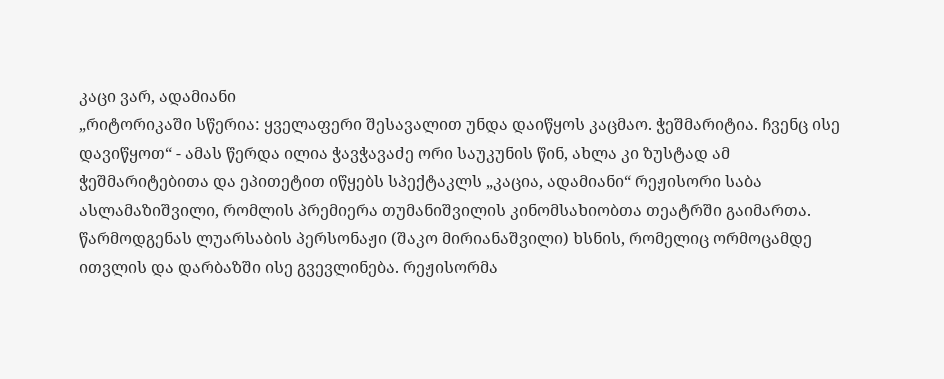კაცი ვარ, ადამიანი
„რიტორიკაში სწერია: ყველაფერი შესავალით უნდა დაიწყოს კაცმაო. ჭეშმარიტია. ჩვენც ისე დავიწყოთ“ - ამას წერდა ილია ჭავჭავაძე ორი საუკუნის წინ, ახლა კი ზუსტად ამ ჭეშმარიტებითა და ეპითეტით იწყებს სპექტაკლს „კაცია, ადამიანი“ რეჟისორი საბა ასლამაზიშვილი, რომლის პრემიერა თუმანიშვილის კინომსახიობთა თეატრში გაიმართა. წარმოდგენას ლუარსაბის პერსონაჟი (შაკო მირიანაშვილი) ხსნის, რომელიც ორმოცამდე ითვლის და დარბაზში ისე გვევლინება. რეჟისორმა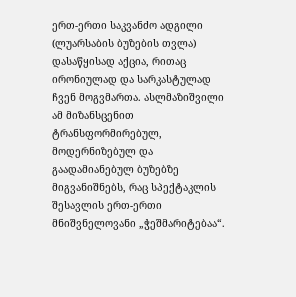ერთ-ერთი საკვანძო ადგილი (ლუარსაბის ბუზების თვლა) დასაწყისად აქცია, რითაც ირონიულად და სარკასტულად ჩვენ მოგვმართა. ასლმაზიშვილი ამ მიზანსცენით ტრანსფორმირებულ, მოდერნიზებულ და გაადამიანებულ ბუზებზე მიგვანიშნებს, რაც სპექტაკლის შესავლის ერთ-ერთი მნიშვნელოვანი „ჭეშმარიტებაა“.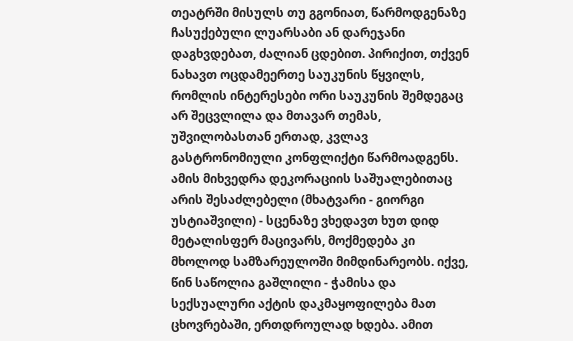თეატრში მისულს თუ გგონიათ, წარმოდგენაზე ჩასუქებული ლუარსაბი ან დარეჯანი დაგხვდებათ, ძალიან ცდებით. პირიქით, თქვენ ნახავთ ოცდამეერთე საუკუნის წყვილს, რომლის ინტერესები ორი საუკუნის შემდეგაც არ შეცვლილა და მთავარ თემას, უშვილობასთან ერთად, კვლავ გასტრონომიული კონფლიქტი წარმოადგენს. ამის მიხვედრა დეკორაციის საშუალებითაც არის შესაძლებელი (მხატვარი - გიორგი უსტიაშვილი) - სცენაზე ვხედავთ ხუთ დიდ მეტალისფერ მაცივარს, მოქმედება კი მხოლოდ სამზარეულოში მიმდინარეობს. იქვე, წინ საწოლია გაშლილი - ჭამისა და სექსუალური აქტის დაკმაყოფილება მათ ცხოვრებაში, ერთდროულად ხდება. ამით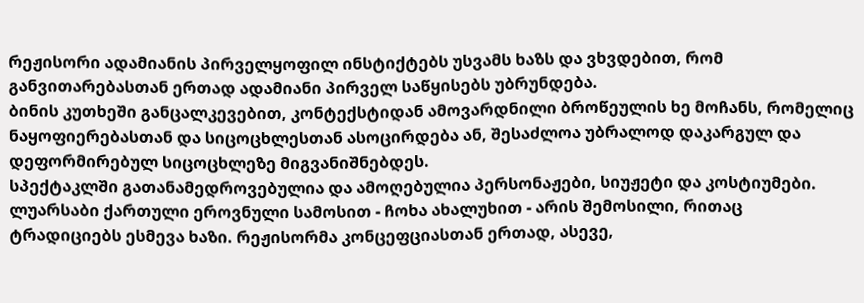რეჟისორი ადამიანის პირველყოფილ ინსტიქტებს უსვამს ხაზს და ვხვდებით, რომ განვითარებასთან ერთად ადამიანი პირველ საწყისებს უბრუნდება.
ბინის კუთხეში განცალკევებით, კონტექსტიდან ამოვარდნილი ბროწეულის ხე მოჩანს, რომელიც ნაყოფიერებასთან და სიცოცხლესთან ასოცირდება ან, შესაძლოა უბრალოდ დაკარგულ და დეფორმირებულ სიცოცხლეზე მიგვანიშნებდეს.
სპექტაკლში გათანამედროვებულია და ამოღებულია პერსონაჟები, სიუჟეტი და კოსტიუმები. ლუარსაბი ქართული ეროვნული სამოსით - ჩოხა ახალუხით - არის შემოსილი, რითაც ტრადიციებს ესმევა ხაზი. რეჟისორმა კონცეფციასთან ერთად, ასევე,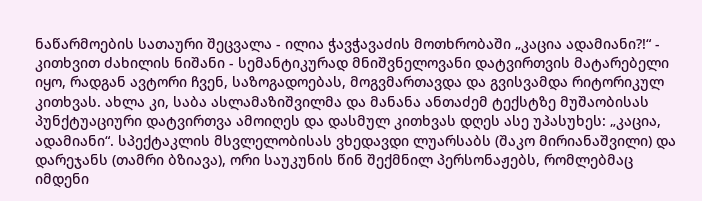ნაწარმოების სათაური შეცვალა - ილია ჭავჭავაძის მოთხრობაში „კაცია ადამიანი?!“ - კითხვით ძახილის ნიშანი - სემანტიკურად მნიშვნელოვანი დატვირთვის მატარებელი იყო, რადგან ავტორი ჩვენ, საზოგადოებას, მოგვმართავდა და გვისვამდა რიტორიკულ კითხვას. ახლა კი, საბა ასლამაზიშვილმა და მანანა ანთაძემ ტექსტზე მუშაობისას პუნქტუაციური დატვირთვა ამოიღეს და დასმულ კითხვას დღეს ასე უპასუხეს: „კაცია, ადამიანი“. სპექტაკლის მსვლელობისას ვხედავდი ლუარსაბს (შაკო მირიანაშვილი) და დარეჯანს (თამრი ბზიავა), ორი საუკუნის წინ შექმნილ პერსონაჟებს, რომლებმაც იმდენი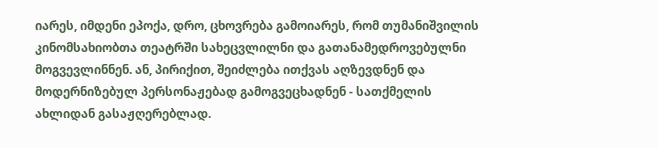იარეს, იმდენი ეპოქა, დრო, ცხოვრება გამოიარეს, რომ თუმანიშვილის კინომსახიობთა თეატრში სახეცვლილნი და გათანამედროვებულნი მოგვევლინნენ. ან, პირიქით, შეიძლება ითქვას აღზევდნენ და მოდერნიზებულ პერსონაჟებად გამოგვეცხადნენ - სათქმელის ახლიდან გასაჟღერებლად.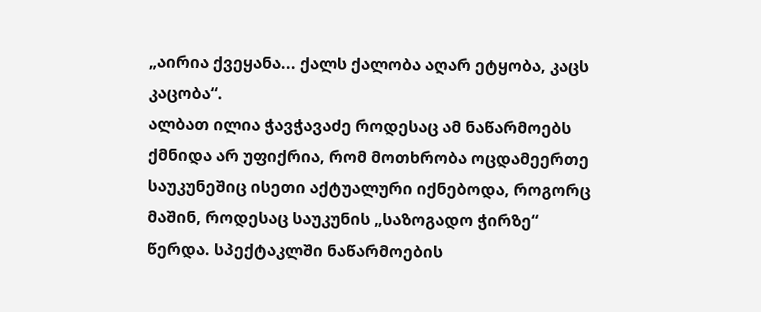„აირია ქვეყანა... ქალს ქალობა აღარ ეტყობა, კაცს კაცობა“.
ალბათ ილია ჭავჭავაძე როდესაც ამ ნაწარმოებს ქმნიდა არ უფიქრია, რომ მოთხრობა ოცდამეერთე საუკუნეშიც ისეთი აქტუალური იქნებოდა, როგორც მაშინ, როდესაც საუკუნის „საზოგადო ჭირზე“ წერდა. სპექტაკლში ნაწარმოების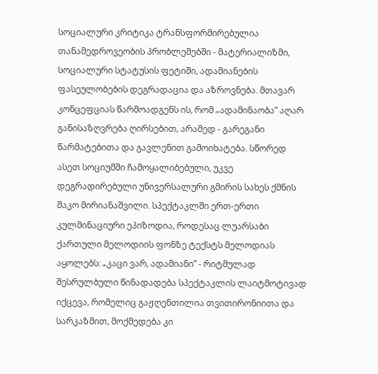სოციალური კრიტიკა ტრანსფორმირებულია თანამედროვეობის პრობლემებში - მატერიალიზმი, სოციალური სტატუსის ფეტიში, ადამიანების ფასეულობების დეგრადაცია და აზროვნება. მთავარ კონცეფციას წარმოადგენს ის, რომ „ადამინაობა“ აღარ განისაზღვრება ღირსებით, არამედ - გარეგანი წარმატებითა და გავლენით გამოიხატება. სწორედ ასეთ სოციუმში ჩამოყალიბებული, უკვე დეგრადირებული უნივერსალური გმირის სახეს ქმნის შაკო მირიანაშვილი. სპექტაკლში ერთ-ერთი კულმინაციური ეპიზოდია, როდესაც ლუარსაბი ქართული მელოდიის ფონზე ტექსტს მელოდიას აყოლებს: „კაცი ვარ, ადამიანი“ - რიტმულად შესრულბული წინადადება სპექტაკლის ლაიტმოტივად იქცევა, რომელიც გაჟღენთილია თვითირონიითა და სარკაზმით, მოქმედება კი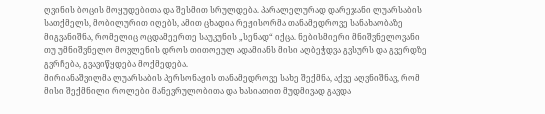ღვინის ბოცის მოყუდებითა და შესმით სრულდება. პარალელურად დარეჯანი ლუარსაბის სათქმელს, მობილურით იღებს, ამით ცხადია რეჟისორმა თანამედროვე სანახაობაზე მიგვანიშნა, რომელიც ოცდამეერთე საუკუნის „სენად“ იქცა. ნებისმიერი მნიშვნელოვანი თუ უმნიშვნელო მოვლენის დროს თითოეულ ადამიანს მისი აღბეჭდვა გვსურს და გვერდზე გვრჩება, გვავიწყდება მოქმედება.
მირიანაშვილმა ლუარსაბის პერსონაჟის თანამედროვე სახე შექმნა, აქვე აღვნიშნავ, რომ მისი შექმნილი როლები მანევრულობითა და ხასიათით მუდმივად გავდა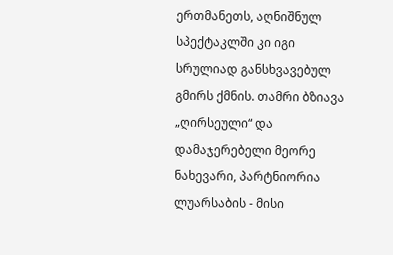ერთმანეთს, აღნიშნულ სპექტაკლში კი იგი სრულიად განსხვავებულ გმირს ქმნის. თამრი ბზიავა „ღირსეული“ და დამაჯერებელი მეორე ნახევარი, პარტნიორია ლუარსაბის - მისი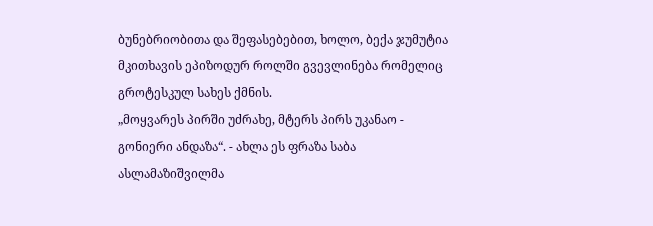ბუნებრიობითა და შეფასებებით, ხოლო, ბექა ჯუმუტია მკითხავის ეპიზოდურ როლში გვევლინება რომელიც გროტესკულ სახეს ქმნის.
„მოყვარეს პირში უძრახე, მტერს პირს უკანაო - გონიერი ანდაზა“. - ახლა ეს ფრაზა საბა ასლამაზიშვილმა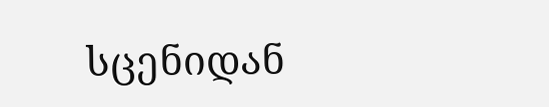სცენიდან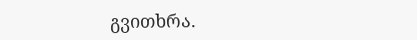გვითხრა.